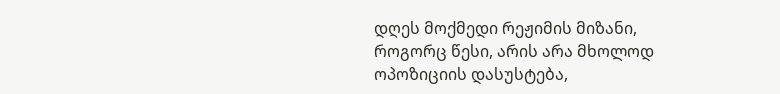დღეს მოქმედი რეჟიმის მიზანი, როგორც წესი, არის არა მხოლოდ ოპოზიციის დასუსტება,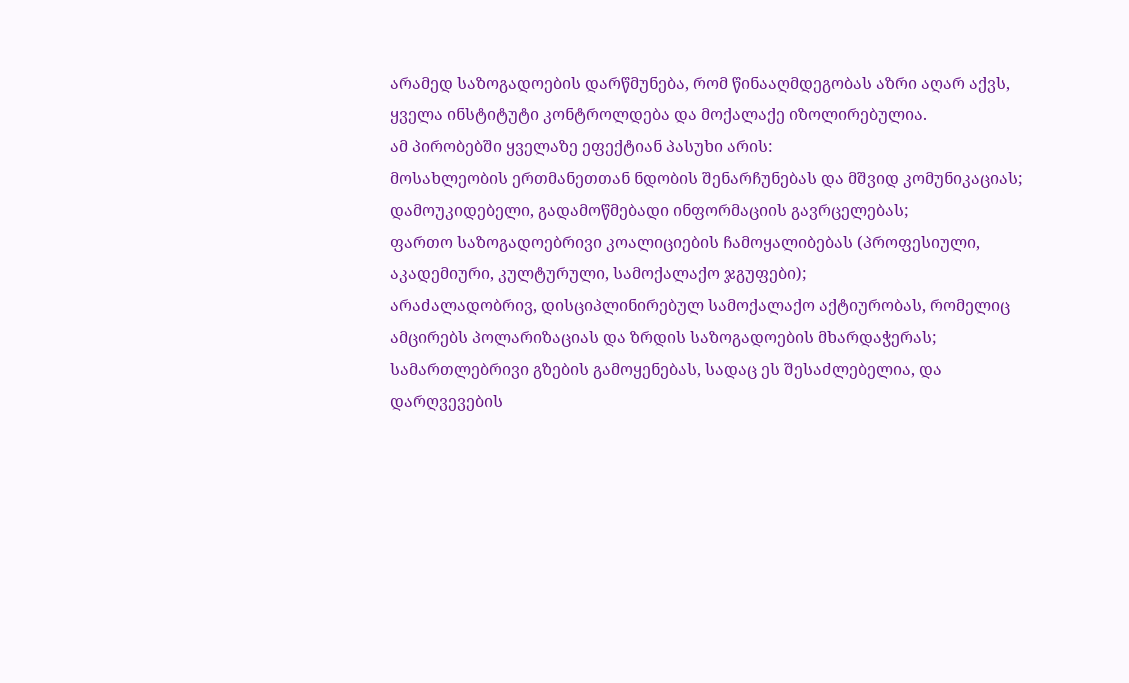არამედ საზოგადოების დარწმუნება, რომ წინააღმდეგობას აზრი აღარ აქვს, ყველა ინსტიტუტი კონტროლდება და მოქალაქე იზოლირებულია.
ამ პირობებში ყველაზე ეფექტიან პასუხი არის:
მოსახლეობის ერთმანეთთან ნდობის შენარჩუნებას და მშვიდ კომუნიკაციას;
დამოუკიდებელი, გადამოწმებადი ინფორმაციის გავრცელებას;
ფართო საზოგადოებრივი კოალიციების ჩამოყალიბებას (პროფესიული, აკადემიური, კულტურული, სამოქალაქო ჯგუფები);
არაძალადობრივ, დისციპლინირებულ სამოქალაქო აქტიურობას, რომელიც ამცირებს პოლარიზაციას და ზრდის საზოგადოების მხარდაჭერას;
სამართლებრივი გზების გამოყენებას, სადაც ეს შესაძლებელია, და დარღვევების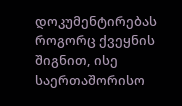დოკუმენტირებას როგორც ქვეყნის შიგნით, ისე საერთაშორისო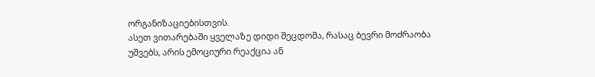ორგანიზაციებისთვის.
ასეთ ვითარებაში ყველაზე დიდი შეცდომა, რასაც ბევრი მოძრაობა უშვებს, არის ემოციური რეაქცია ან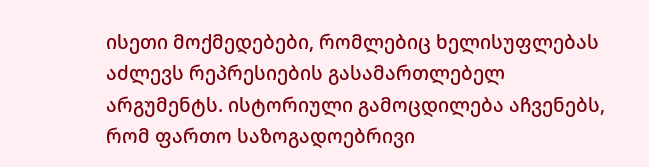ისეთი მოქმედებები, რომლებიც ხელისუფლებას აძლევს რეპრესიების გასამართლებელ არგუმენტს. ისტორიული გამოცდილება აჩვენებს, რომ ფართო საზოგადოებრივი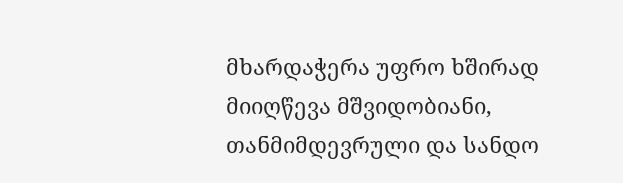მხარდაჭერა უფრო ხშირად მიიღწევა მშვიდობიანი, თანმიმდევრული და სანდო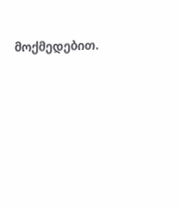მოქმედებით.